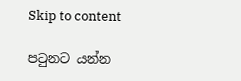Skip to content

පටුනට යන්න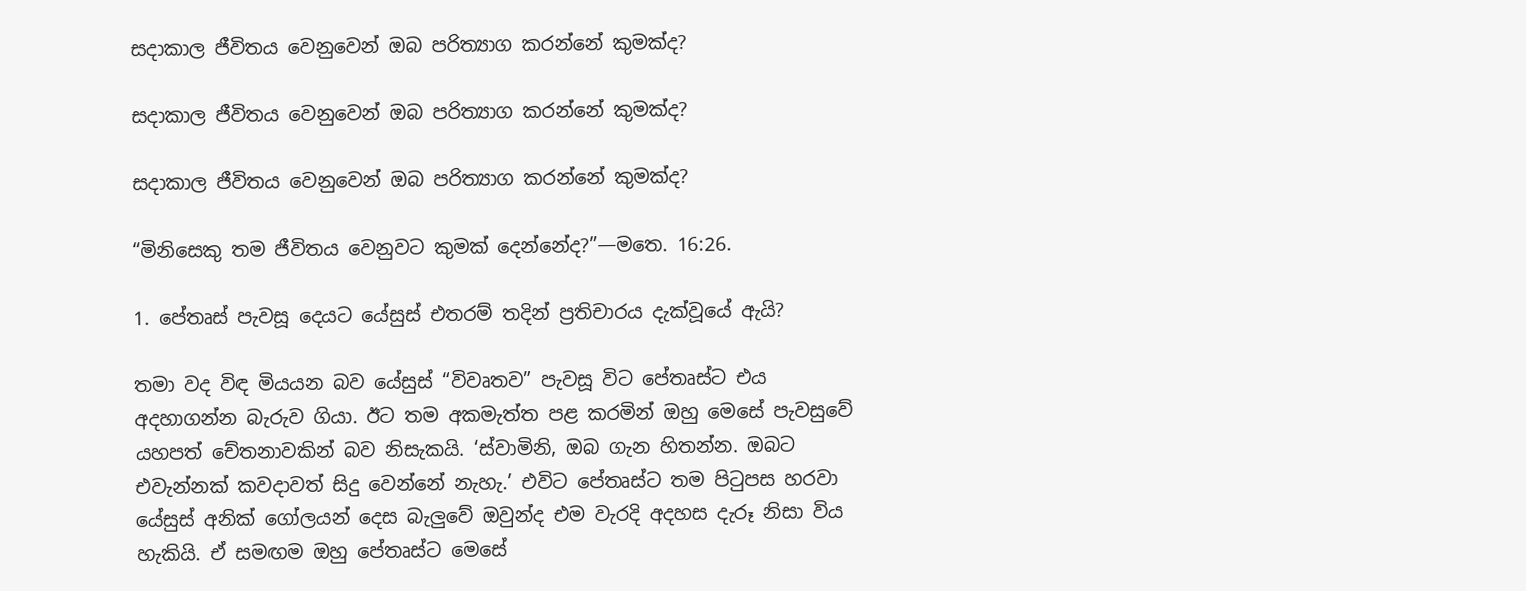සදාකාල ජීවිතය වෙනුවෙන් ඔබ පරිත්‍යාග කරන්නේ කුමක්ද?

සදාකාල ජීවිතය වෙනුවෙන් ඔබ පරිත්‍යාග කරන්නේ කුමක්ද?

සදාකාල ජීවිතය වෙනුවෙන් ඔබ පරිත්‍යාග කරන්නේ කුමක්ද?

“මිනිසෙකු තම ජීවිතය වෙනුවට කුමක් දෙන්නේද?”—මතෙ. 16:26.

1. පේතෘස් පැවසූ දෙයට යේසුස් එතරම් තදින් ප්‍රතිචාරය දැක්වූයේ ඇයි?

තමා වද විඳ මියයන බව යේසුස් “විවෘතව” පැවසූ විට පේතෘස්ට එය අදහාගන්න බැරුව ගියා. ඊට තම අකමැත්ත පළ කරමින් ඔහු මෙසේ පැවසුවේ යහපත් චේතනාවකින් බව නිසැකයි. ‘ස්වාමිනි, ඔබ ගැන හිතන්න. ඔබට එවැන්නක් කවදාවත් සිදු වෙන්නේ නැහැ.’ එවිට පේතෘස්ට තම පිටුපස හරවා යේසුස් අනික් ගෝලයන් දෙස බැලුවේ ඔවුන්ද එම වැරදි අදහස දැරූ නිසා විය හැකියි. ඒ සමඟම ඔහු පේතෘස්ට මෙසේ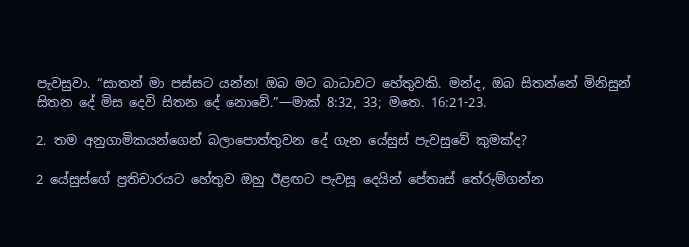පැවසුවා. “සාතන් මා පස්සට යන්න! ඔබ මට බාධාවට හේතුවකි. මන්ද, ඔබ සිතන්නේ මිනිසුන් සිතන දේ මිස දෙවි සිතන දේ නොවේ.”—මාක් 8:32, 33; මතෙ. 16:21-23.

2. තම අනුගාමිකයන්ගෙන් බලාපොත්තුවන දේ ගැන යේසුස් පැවසුවේ කුමක්ද?

2 යේසුස්ගේ ප්‍රතිචාරයට හේතුව ඔහු ඊළඟට පැවසූ දෙයින් පේතෘස් තේරුම්ගන්න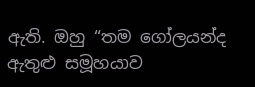ඇති. ඔහු “තම ගෝලයන්ද ඇතුළු සමූහයාව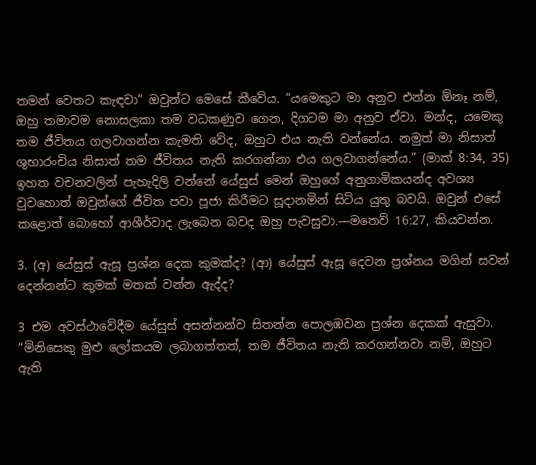තමන් වෙතට කැඳවා” ඔවුන්ට මෙසේ කීවේය. “යමෙකුට මා අනුව එන්න ඕනෑ නම්, ඔහු තමාවම නොසලකා තම වධකණුව ගෙන, දිගටම මා අනුව ඒවා. මන්ද, යමෙකු තම ජීවිතය ගලවාගන්න කැමති වේද, ඔහුට එය නැති වන්නේය. නමුත් මා නිසාත් ශුභාරංචිය නිසාත් තම ජීවිතය නැති කරගන්නා එය ගලවාගන්නේය.” (මාක් 8:34, 35) ඉහත වචනවලින් පැහැදිලි වන්නේ යේසුස් මෙන් ඔහුගේ අනුගාමිකයන්ද අවශ්‍ය වුවහොත් ඔවුන්ගේ ජීවිත පවා පූජා කිරීමට සූදානමින් සිටිය යුතු බවයි. ඔවුන් එසේ කළොත් බොහෝ ආශීර්වාද ලැබෙන බවද ඔහු පැවසුවා.—මතෙව් 16:27, කියවන්න.

3. (අ) යේසුස් ඇසූ ප්‍රශ්න දෙක කුමක්ද? (ආ) යේසුස් ඇසූ දෙවන ප්‍රශ්නය මගින් සවන් දෙන්නන්ට කුමක් මතක් වන්න ඇද්ද?

3 එම අවස්ථාවේදීම යේසුස් අසන්නන්ව සිතන්න පොලඹවන ප්‍රශ්න දෙකක් ඇසුවා. “මිනිසෙකු මුළු ලෝකයම ලබාගත්තත්, තම ජීවිතය නැති කරගන්නවා නම්, ඔහුට ඇති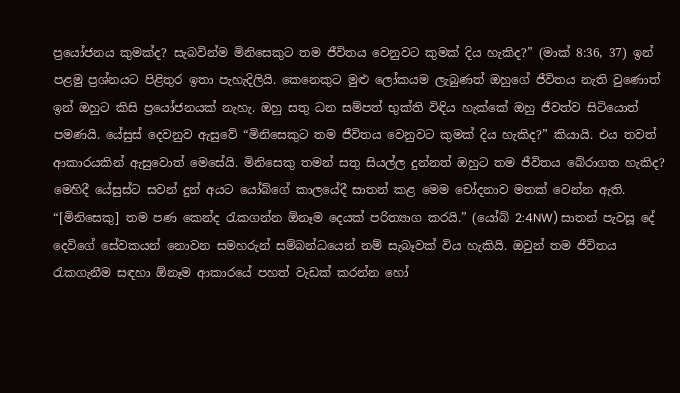ප්‍රයෝජනය කුමක්ද? සැබවින්ම මිනිසෙකුට තම ජීවිතය වෙනුවට කුමක් දිය හැකිද?” (මාක් 8:36, 37) ඉන් පළමු ප්‍රශ්නයට පිළිතුර ඉතා පැහැදිලියි. කෙනෙකුට මුළු ලෝකයම ලැබුණත් ඔහුගේ ජීවිතය නැති වුණොත් ඉන් ඔහුට කිසි ප්‍රයෝජනයක් නැහැ. ඔහු සතු ධන සම්පත් භුක්ති විඳිය හැක්කේ ඔහු ජීවත්ව සිටියොත් පමණයි. යේසුස් දෙවනුව ඇසුවේ “මිනිසෙකුට තම ජීවිතය වෙනුවට කුමක් දිය හැකිද?” කියායි. එය තවත් ආකාරයකින් ඇසුවොත් මෙසේයි. මිනිසෙකු තමන් සතු සියල්ල දුන්නත් ඔහුට තම ජීවිතය බේරාගත හැකිද? මෙහිදී යේසුස්ට සවන් දුන් අයට යෝබ්ගේ කාලයේදී සාතන් කළ මෙම චෝදනාව මතක් වෙන්න ඇති. “[මිනිසෙකු] තම පණ කෙන්ද රැකගන්න ඕනෑම දෙයක් පරිත්‍යාග කරයි.” (යෝබ් 2:4NW) සාතන් පැවසූ දේ දෙවිගේ සේවකයන් නොවන සමහරුන් සම්බන්ධයෙන් නම් සැබෑවක් විය හැකියි. ඔවුන් තම ජීවිතය රැකගැනීම සඳහා ඕනෑම ආකාරයේ පහත් වැඩක් කරන්න හෝ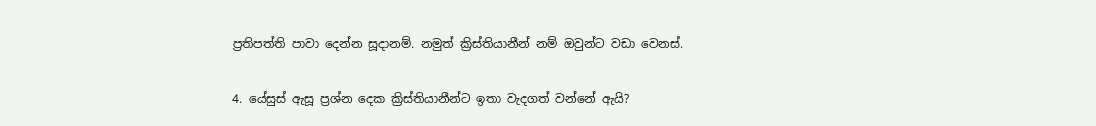ප්‍රතිපත්ති පාවා දෙන්න සූදානම්. නමුත් ක්‍රිස්තියානීන් නම් ඔවුන්ට වඩා වෙනස්.

4. යේසුස් ඇසූ ප්‍රශ්න දෙක ක්‍රිස්තියානීන්ට ඉතා වැදගත් වන්නේ ඇයි?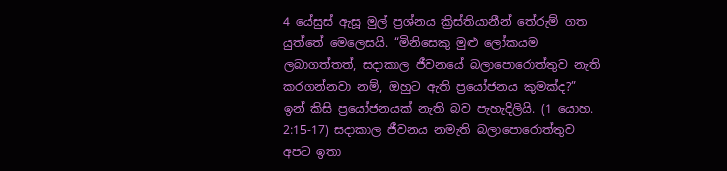4 යේසුස් ඇසූ මුල් ප්‍රශ්නය ක්‍රිස්තියානීන් තේරුම් ගත යුත්තේ මෙලෙසයි. “මිනිසෙකු මුළු ලෝකයම ලබාගත්තත්, සදාකාල ජීවනයේ බලාපොරොත්තුව නැති කරගන්නවා නම්, ඔහුට ඇති ප්‍රයෝජනය කුමක්ද?” ඉන් කිසි ප්‍රයෝජනයක් නැති බව පැහැදිලියි. (1 යොහ. 2:15-17) සදාකාල ජීවනය නමැති බලාපොරොත්තුව අපට ඉතා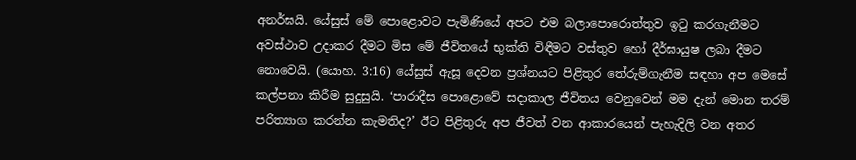අනර්ඝයි. යේසුස් මේ පොළොවට පැමිණියේ අපට එම බලාපොරොත්තුව ඉටු කරගැනීමට අවස්ථාව උදාකර දීමට මිස මේ ජීවිතයේ භුක්ති විඳීමට වස්තුව හෝ දීර්ඝායුෂ ලබා දීමට නොවෙයි. (යොහ. 3:16) යේසුස් ඇසූ දෙවන ප්‍රශ්නයට පිළිතුර තේරුම්ගැනීම සඳහා අප මෙසේ කල්පනා කිරීම සුදුසුයි. ‘පාරාදීස පොළොවේ සදාකාල ජීවිතය වෙනුවෙන් මම දැන් මොන තරම් පරිත්‍යාග කරන්න කැමතිද?’ ඊට පිළිතුරු අප ජීවත් වන ආකාරයෙන් පැහැදිලි වන අතර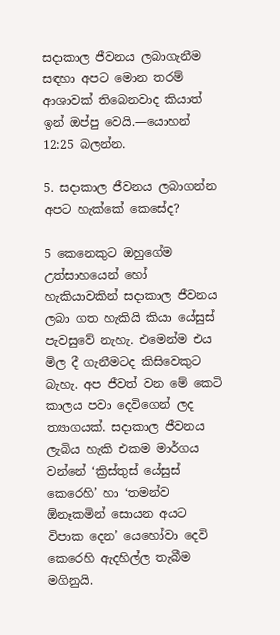සදාකාල ජීවනය ලබාගැනීම සඳහා අපට මොන තරම් ආශාවක් තිබෙනවාද කියාත් ඉන් ඔප්පු වෙයි.—යොහන් 12:25 බලන්න.

5. සදාකාල ජීවනය ලබාගන්න අපට හැක්කේ කෙසේද?

5 කෙනෙකුට ඔහුගේම උත්සාහයෙන් හෝ හැකියාවකින් සදාකාල ජීවනය ලබා ගත හැකියි කියා යේසුස් පැවසුවේ නැහැ. එමෙන්ම එය මිල දී ගැනීමටද කිසිවෙකුට බැහැ. අප ජීවත් වන මේ කෙටි කාලය පවා දෙවිගෙන් ලද ත්‍යාගයක්. සදාකාල ජීවනය ලැබිය හැකි එකම මාර්ගය වන්නේ ‘ක්‍රිස්තුස් යේසුස් කෙරෙහි’ හා ‘තමන්ව ඕනෑකමින් සොයන අයට විපාක දෙන’ යෙහෝවා දෙවි කෙරෙහි ඇදහිල්ල තැබීම මගිනුයි.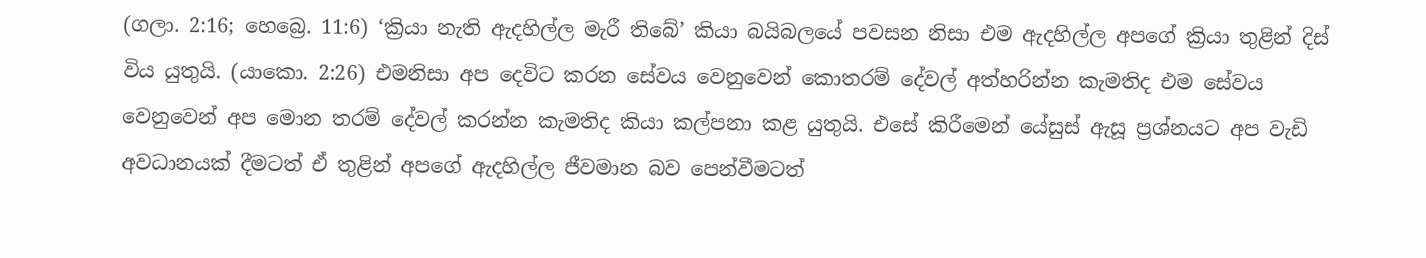(ගලා. 2:16; හෙබ්‍රෙ. 11:6) ‘ක්‍රියා නැති ඇදහිල්ල මැරී තිබේ’ කියා බයිබලයේ පවසන නිසා එම ඇදහිල්ල අපගේ ක්‍රියා තුළින් දිස් විය යුතුයි. (යාකො. 2:26) එමනිසා අප දෙවිට කරන සේවය වෙනුවෙන් කොතරම් දේවල් අත්හරින්න කැමතිද එම සේවය වෙනුවෙන් අප මොන තරම් දේවල් කරන්න කැමතිද කියා කල්පනා කළ යුතුයි. එසේ කිරීමෙන් යේසුස් ඇසූ ප්‍රශ්නයට අප වැඩි අවධානයක් දීමටත් ඒ තුළින් අපගේ ඇදහිල්ල ජීවමාන බව පෙන්වීමටත්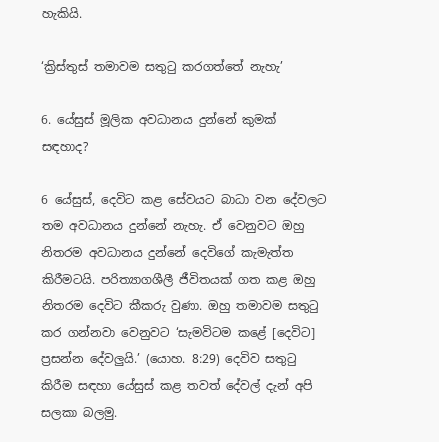හැකියි.

‘ක්‍රිස්තුස් තමාවම සතුටු කරගත්තේ නැහැ’

6. යේසුස් මූලික අවධානය දුන්නේ කුමක් සඳහාද?

6 යේසුස්, දෙවිට කළ සේවයට බාධා වන දේවලට තම අවධානය දුන්නේ නැහැ. ඒ වෙනුවට ඔහු නිතරම අවධානය දුන්නේ දෙවිගේ කැමැත්ත කිරීමටයි. පරිත්‍යාගශීලී ජීවිතයක් ගත කළ ඔහු නිතරම දෙවිට කීකරු වුණා. ඔහු තමාවම සතුටු කර ගන්නවා වෙනුවට ‘සැමවිටම කළේ [දෙවිට] ප්‍රසන්න දේවලුයි.’ (යොහ. 8:29) දෙවිව සතුටු කිරීම සඳහා යේසුස් කළ තවත් දේවල් දැන් අපි සලකා බලමු.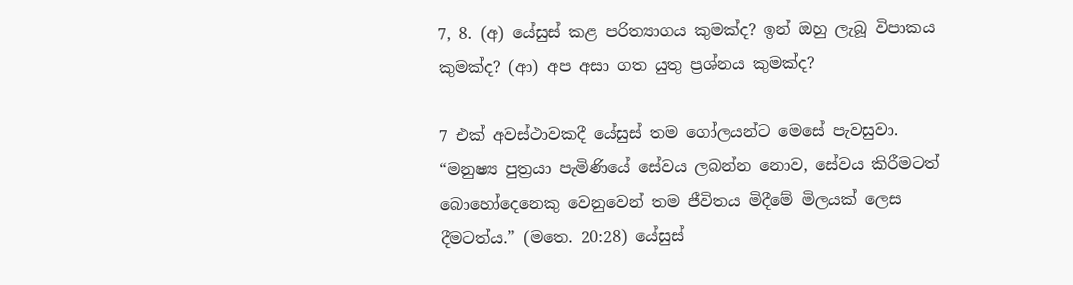7, 8. (අ) යේසුස් කළ පරිත්‍යාගය කුමක්ද? ඉන් ඔහු ලැබූ විපාකය කුමක්ද? (ආ) අප අසා ගත යුතු ප්‍රශ්නය කුමක්ද?

7 එක් අවස්ථාවකදී යේසුස් තම ගෝලයන්ට මෙසේ පැවසුවා. “මනුෂ්‍ය පුත්‍රයා පැමිණියේ සේවය ලබන්න නොව, සේවය කිරීමටත් බොහෝදෙනෙකු වෙනුවෙන් තම ජීවිතය මිදීමේ මිලයක් ලෙස දීමටත්ය.” (මතෙ. 20:28) යේසුස්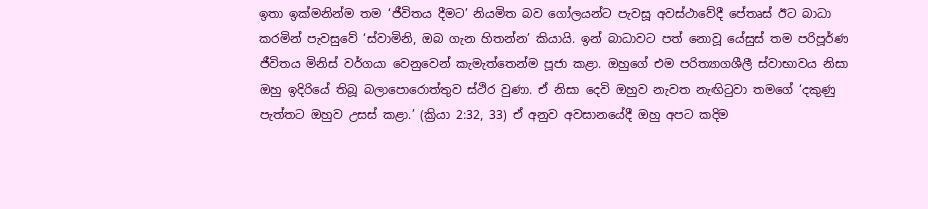ඉතා ඉක්මනින්ම තම ‘ජීවිතය දීමට’ නියමිත බව ගෝලයන්ට පැවසූ අවස්ථාවේදී පේතෘස් ඊට බාධා කරමින් පැවසුවේ ‘ස්වාමිනි, ඔබ ගැන හිතන්න’ කියායි. ඉන් බාධාවට පත් නොවූ යේසුස් තම පරිපූර්ණ ජීවිතය මිනිස් වර්ගයා වෙනුවෙන් කැමැත්තෙන්ම පූජා කළා. ඔහුගේ එම පරිත්‍යාගශීලී ස්වාභාවය නිසා ඔහු ඉදිරියේ තිබූ බලාපොරොත්තුව ස්ථිර වුණා. ඒ නිසා දෙවි ඔහුව නැවත නැඟිටුවා තමගේ ‘දකුණු පැත්තට ඔහුව උසස් කළා.’ (ක්‍රියා 2:32, 33) ඒ අනුව අවසානයේදී ඔහු අපට කදිම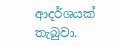ආදර්ශයක් තැබුවා.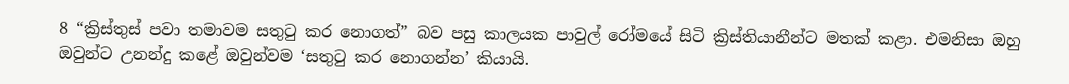8 “ක්‍රිස්තුස් පවා තමාවම සතුටු කර නොගත්” බව පසු කාලයක පාවුල් රෝමයේ සිටි ක්‍රිස්තියානීන්ට මතක් කළා. එමනිසා ඔහු ඔවුන්ට උනන්දු කළේ ඔවුන්වම ‘සතුටු කර නොගන්න’ කියායි.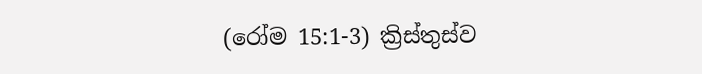(රෝම 15:1-3) ක්‍රිස්තුස්ව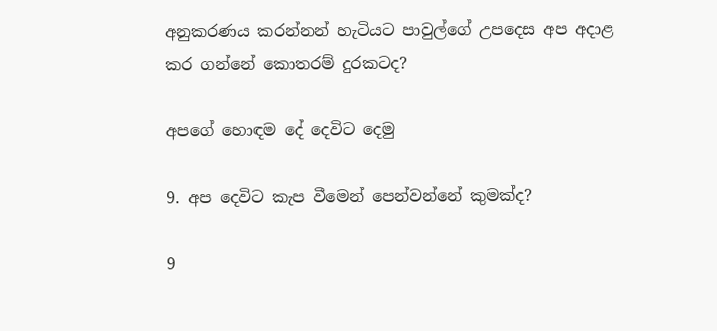අනුකරණය කරන්නන් හැටියට පාවුල්ගේ උපදෙස අප අදාළ කර ගන්නේ කොතරම් දුරකටද?

අපගේ හොඳම දේ දෙවිට දෙමු

9. අප දෙවිට කැප වීමෙන් පෙන්වන්නේ කුමක්ද?

9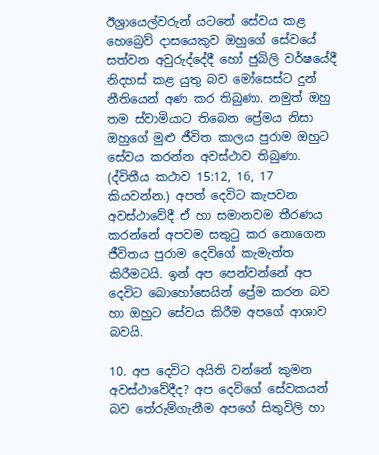ඊශ්‍රායෙල්වරුන් යටතේ සේවය කළ හෙබ්‍රෙව් දාසයෙකුව ඔහුගේ සේවයේ සත්වන අවුරුද්දේදී හෝ ජුබිලි වර්ෂයේදී නිදහස් කළ යුතු බව මෝසෙස්ට දුන් නීතියෙන් අණ කර තිබුණා. නමුත් ඔහු තම ස්වාමියාට තිබෙන ප්‍රේමය නිසා ඔහුගේ මුළු ජීවිත කාලය පුරාම ඔහුට සේවය කරන්න අවස්ථාව තිබුණා. (ද්විතීය කථාව 15:12, 16, 17 කියවන්න.) අපත් දෙවිට කැපවන අවස්ථාවේදී ඒ හා සමානවම තීරණය කරන්නේ අපවම සතුටු කර නොගෙන ජීවිතය පුරාම දෙවිගේ කැමැත්ත කිරීමටයි. ඉන් අප පෙන්වන්නේ අප දෙවිට බොහෝසෙයින් ප්‍රේම කරන බව හා ඔහුට සේවය කිරීම අපගේ ආශාව බවයි.

10. අප දෙවිට අයිති වන්නේ කුමන අවස්ථාවේදීද? අප දෙවිගේ සේවකයන් බව තේරුම්ගැනීම අපගේ සිතුවිලි හා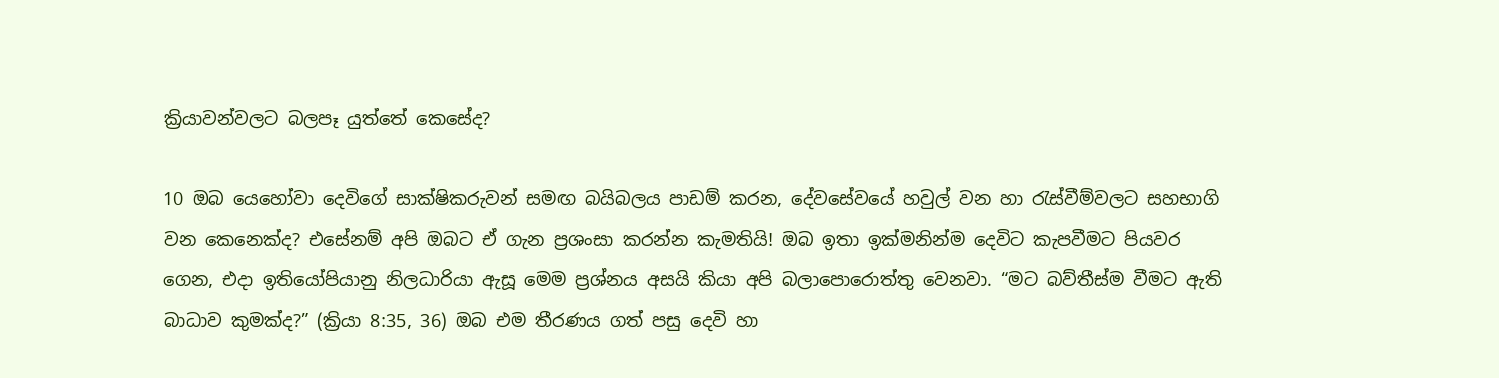ක්‍රියාවන්වලට බලපෑ යුත්තේ කෙසේද?

10 ඔබ යෙහෝවා දෙවිගේ සාක්ෂිකරුවන් සමඟ බයිබලය පාඩම් කරන, දේවසේවයේ හවුල් වන හා රැස්වීම්වලට සහභාගි වන කෙනෙක්ද? එසේනම් අපි ඔබට ඒ ගැන ප්‍රශංසා කරන්න කැමතියි! ඔබ ඉතා ඉක්මනින්ම දෙවිට කැපවීමට පියවර ගෙන, එදා ඉතියෝපියානු නිලධාරියා ඇසූ මෙම ප්‍රශ්නය අසයි කියා අපි බලාපොරොත්තු වෙනවා. “මට බව්තීස්ම වීමට ඇති බාධාව කුමක්ද?” (ක්‍රියා 8:35, 36) ඔබ එම තීරණය ගත් පසු දෙවි හා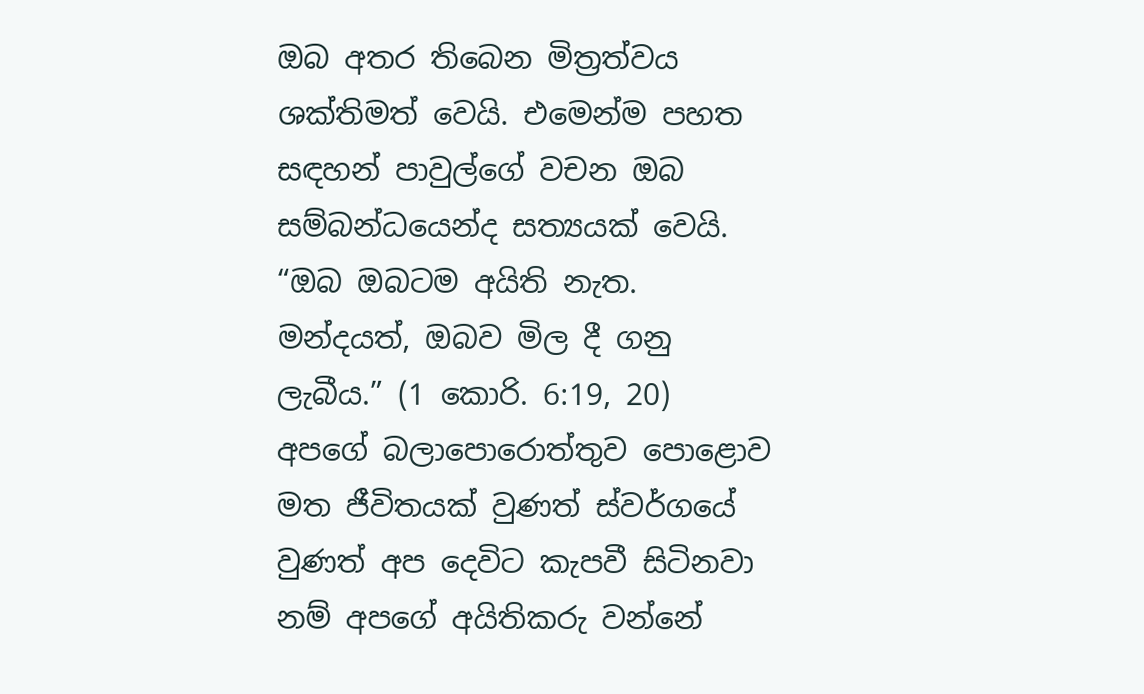ඔබ අතර තිබෙන මිත්‍රත්වය ශක්තිමත් වෙයි. එමෙන්ම පහත සඳහන් පාවුල්ගේ වචන ඔබ සම්බන්ධයෙන්ද සත්‍යයක් වෙයි. “ඔබ ඔබටම අයිති නැත. මන්දයත්, ඔබව මිල දී ගනු ලැබීය.” (1 කොරි. 6:19, 20) අපගේ බලාපොරොත්තුව පොළොව මත ජීවිතයක් වුණත් ස්වර්ගයේ වුණත් අප දෙවිට කැපවී සිටිනවා නම් අපගේ අයිතිකරු වන්නේ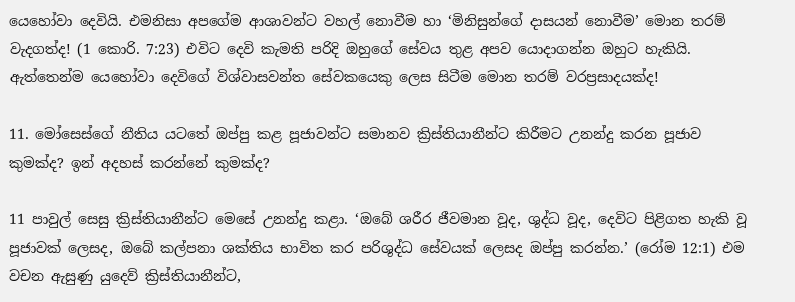යෙහෝවා දෙවියි. එමනිසා අපගේම ආශාවන්ට වහල් නොවීම හා ‘මිනිසුන්ගේ දාසයන් නොවීම’ මොන තරම් වැදගත්ද! (1 කොරි. 7:23) එවිට දෙවි කැමති පරිදි ඔහුගේ සේවය තුළ අපව යොදාගන්න ඔහුට හැකියි. ඇත්තෙන්ම යෙහෝවා දෙවිගේ විශ්වාසවන්ත සේවකයෙකු ලෙස සිටීම මොන තරම් වරප්‍රසාදයක්ද!

11. මෝසෙස්ගේ නීතිය යටතේ ඔප්පු කළ පූජාවන්ට සමානව ක්‍රිස්තියානීන්ට කිරීමට උනන්දු කරන පූජාව කුමක්ද? ඉන් අදහස් කරන්නේ කුමක්ද?

11 පාවුල් සෙසු ක්‍රිස්තියානීන්ට මෙසේ උනන්දු කළා. ‘ඔබේ ශරීර ජීවමාන වූද, ශුද්ධ වූද, දෙවිට පිළිගත හැකි වූ පූජාවක් ලෙසද, ඔබේ කල්පනා ශක්තිය භාවිත කර පරිශුද්ධ සේවයක් ලෙසද ඔප්පු කරන්න.’ (රෝම 12:1) එම වචන ඇසුණු යුදෙව් ක්‍රිස්තියානීන්ට,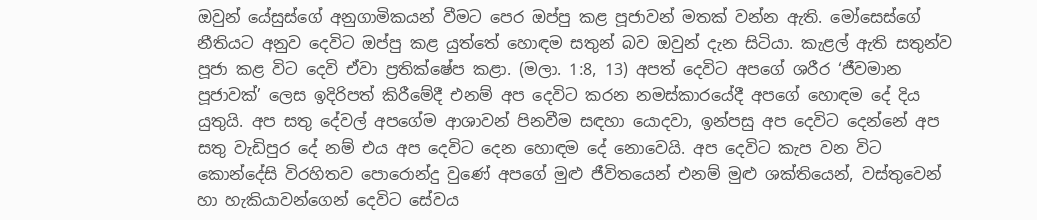ඔවුන් යේසුස්ගේ අනුගාමිකයන් වීමට පෙර ඔප්පු කළ පූජාවන් මතක් වන්න ඇති. මෝසෙස්ගේ නීතියට අනුව දෙවිට ඔප්පු කළ යුත්තේ හොඳම සතුන් බව ඔවුන් දැන සිටියා. කැළල් ඇති සතුන්ව පූජා කළ විට දෙවි ඒවා ප්‍රතික්ෂේප කළා. (මලා. 1:8, 13) අපත් දෙවිට අපගේ ශරීර ‘ජීවමාන පූජාවක්’ ලෙස ඉදිරිපත් කිරීමේදී එනම් අප දෙවිට කරන නමස්කාරයේදී අපගේ හොඳම දේ දිය යුතුයි. අප සතු දේවල් අපගේම ආශාවන් පිනවීම සඳහා යොදවා, ඉන්පසු අප දෙවිට දෙන්නේ අප සතු වැඩිපුර දේ නම් එය අප දෙවිට දෙන හොඳම දේ නොවෙයි. අප දෙවිට කැප වන විට කොන්දේසි විරහිතව පොරොන්දු වුණේ අපගේ මුළු ජීවිතයෙන් එනම් මුළු ශක්තියෙන්, වස්තුවෙන් හා හැකියාවන්ගෙන් දෙවිට සේවය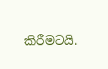කිරීමටයි.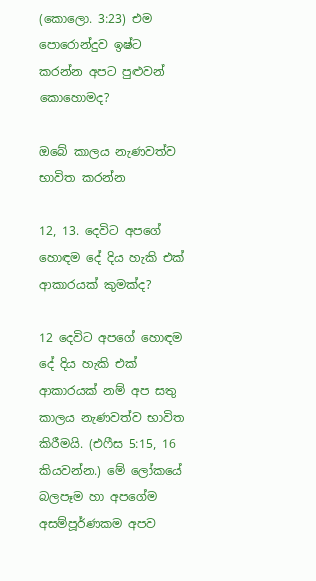(කොලො. 3:23) එම පොරොන්දුව ඉෂ්ට කරන්න අපට පුළුවන් කොහොමද?

ඔබේ කාලය නැණවත්ව භාවිත කරන්න

12, 13. දෙවිට අපගේ හොඳම දේ දිය හැකි එක් ආකාරයක් කුමක්ද?

12 දෙවිට අපගේ හොඳම දේ දිය හැකි එක් ආකාරයක් නම් අප සතු කාලය නැණවත්ව භාවිත කිරීමයි. (එෆීස 5:15, 16 කියවන්න.) මේ ලෝකයේ බලපෑම හා අපගේම අසම්පූර්ණකම අපව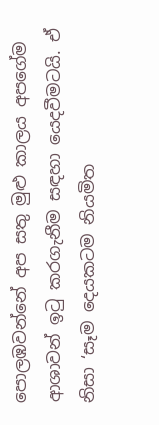පොලඹවන්නේ අප සතු මුළු කාලය අපගේම ආශාවන් ඉටු කරගැනීම සඳහා යෙදවීමටයි. ඒ නිසා ‘සෑම දෙයකටම නියමිත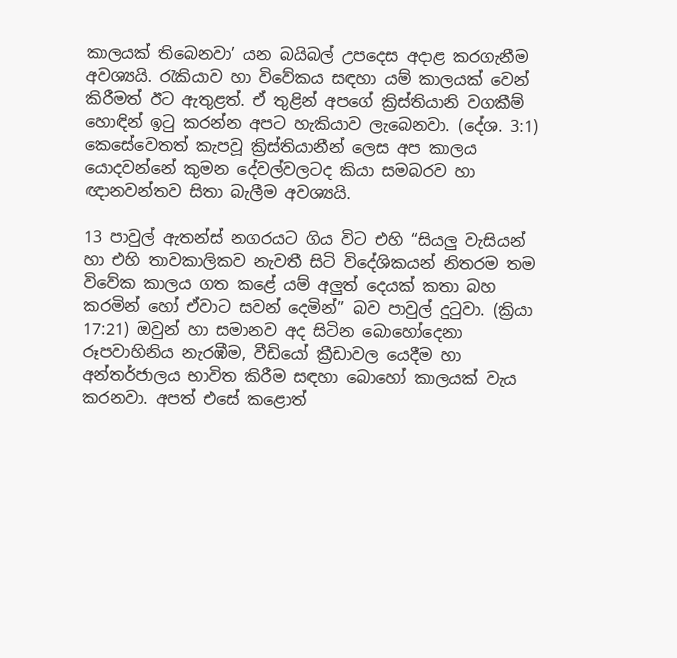කාලයක් තිබෙනවා’ යන බයිබල් උපදෙස අදාළ කරගැනීම අවශ්‍යයි. රැකියාව හා විවේකය සඳහා යම් කාලයක් වෙන් කිරීමත් ඊට ඇතුළත්. ඒ තුළින් අපගේ ක්‍රිස්තියානි වගකීම් හොඳින් ඉටු කරන්න අපට හැකියාව ලැබෙනවා. (දේශ. 3:1) කෙසේවෙතත් කැපවූ ක්‍රිස්තියානීන් ලෙස අප කාලය යොදවන්නේ කුමන දේවල්වලටද කියා සමබරව හා ඥානවන්තව සිතා බැලීම අවශ්‍යයි.

13 පාවුල් ඇතන්ස් නගරයට ගිය විට එහි “සියලු වැසියන් හා එහි තාවකාලිකව නැවතී සිටි විදේශිකයන් නිතරම තම විවේක කාලය ගත කළේ යම් අලුත් දෙයක් කතා බහ කරමින් හෝ ඒවාට සවන් දෙමින්” බව පාවුල් දුටුවා. (ක්‍රියා 17:21) ඔවුන් හා සමානව අද සිටින බොහෝදෙනා රූපවාහිනිය නැරඹීම, වීඩියෝ ක්‍රීඩාවල යෙදීම හා අන්තර්ජාලය භාවිත කිරීම සඳහා බොහෝ කාලයක් වැය කරනවා. අපත් එසේ කළොත්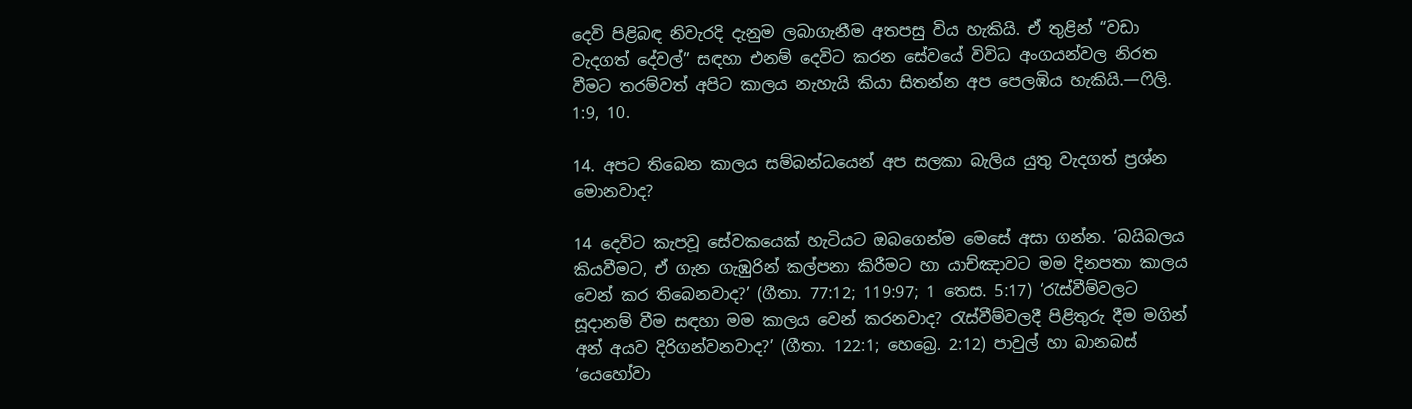දෙවි පිළිබඳ නිවැරදි දැනුම ලබාගැනීම අතපසු විය හැකියි. ඒ තුළින් “වඩා වැදගත් දේවල්” සඳහා එනම් දෙවිට කරන සේවයේ විවිධ අංගයන්වල නිරත වීමට තරම්වත් අපිට කාලය නැහැයි කියා සිතන්න අප පෙලඹිය හැකියි.—ෆිලි. 1:9, 10.

14. අපට තිබෙන කාලය සම්බන්ධයෙන් අප සලකා බැලිය යුතු වැදගත් ප්‍රශ්න මොනවාද?

14 දෙවිට කැපවූ සේවකයෙක් හැටියට ඔබගෙන්ම මෙසේ අසා ගන්න. ‘බයිබලය කියවීමට, ඒ ගැන ගැඹුරින් කල්පනා කිරීමට හා යාච්ඤාවට මම දිනපතා කාලය වෙන් කර තිබෙනවාද?’ (ගීතා. 77:12; 119:97; 1 තෙස. 5:17) ‘රැස්වීම්වලට සූදානම් වීම සඳහා මම කාලය වෙන් කරනවාද? රැස්වීම්වලදී පිළිතුරු දීම මගින් අන් අයව දිරිගන්වනවාද?’ (ගීතා. 122:1; හෙබ්‍රෙ. 2:12) පාවුල් හා බානබස් ‘යෙහෝවා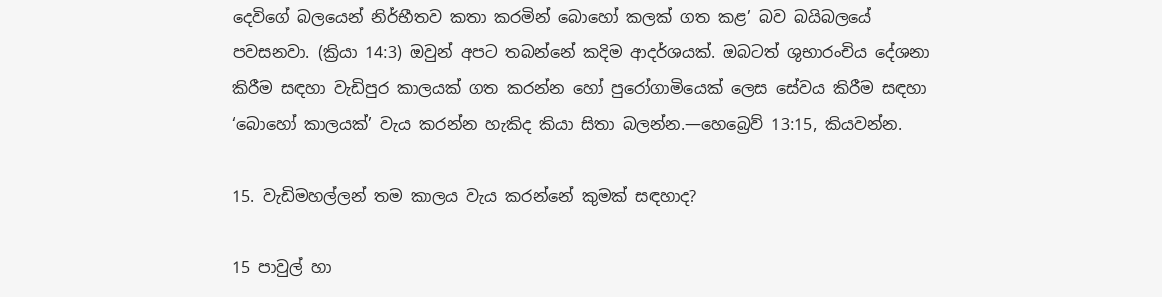දෙවිගේ බලයෙන් නිර්භීතව කතා කරමින් බොහෝ කලක් ගත කළ’ බව බයිබලයේ පවසනවා. (ක්‍රියා 14:3) ඔවුන් අපට තබන්නේ කදිම ආදර්ශයක්. ඔබටත් ශුභාරංචිය දේශනා කිරීම සඳහා වැඩිපුර කාලයක් ගත කරන්න හෝ පුරෝගාමියෙක් ලෙස සේවය කිරීම සඳහා ‘බොහෝ කාලයක්’ වැය කරන්න හැකිද කියා සිතා බලන්න.—හෙබ්‍රෙව් 13:15, කියවන්න.

15. වැඩිමහල්ලන් තම කාලය වැය කරන්නේ කුමක් සඳහාද?

15 පාවුල් හා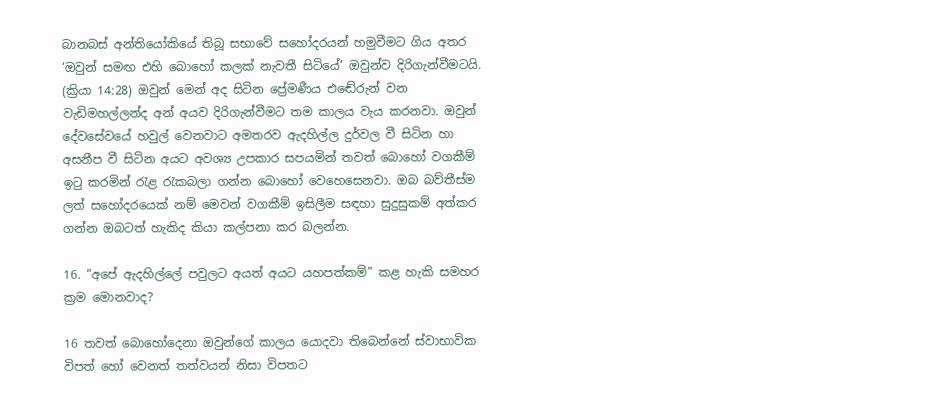බානබස් අන්තියෝකියේ තිබූ සභාවේ සහෝදරයන් හමුවීමට ගිය අතර ‘ඔවුන් සමඟ එහි බොහෝ කලක් නැවතී සිටියේ’ ඔවුන්ව දිරිගැන්වීමටයි. (ක්‍රියා 14:28) ඔවුන් මෙන් අද සිටින ප්‍රේමණීය එඬේරුන් වන වැඩිමහල්ලන්ද අන් අයව දිරිගැන්වීමට තම කාලය වැය කරනවා. ඔවුන් දේවසේවයේ හවුල් වෙනවාට අමතරව ඇදහිල්ල දුර්වල වී සිටින හා අසනීප වී සිටින අයට අවශ්‍ය උපකාර සපයමින් තවත් බොහෝ වගකීම් ඉටු කරමින් රැළ රැකබලා ගන්න බොහෝ වෙහෙසෙනවා. ඔබ බව්තීස්ම ලත් සහෝදරයෙක් නම් මෙවන් වගකීම් ඉසිලීම සඳහා සුදුසුකම් අත්කර ගන්න ඔබටත් හැකිද කියා කල්පනා කර බලන්න.

16. “අපේ ඇදහිල්ලේ පවුලට අයත් අයට යහපත්කම්” කළ හැකි සමහර ක්‍රම මොනවාද?

16 තවත් බොහෝදෙනා ඔවුන්ගේ කාලය යොදවා තිබෙන්නේ ස්වාභාවික විපත් හෝ වෙනත් තත්වයන් නිසා විපතට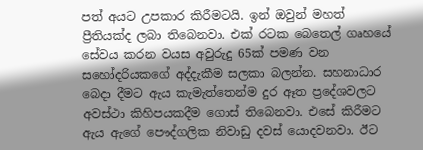පත් අයට උපකාර කිරීමටයි. ඉන් ඔවුන් මහත් ප්‍රීතියක්ද ලබා තිබෙනවා. එක් රටක බෙතෙල් ගෘහයේ සේවය කරන වයස අවුරුදු 65ක් පමණ වන සහෝදරියකගේ අද්දැකීම සලකා බලන්න. සහනාධාර බෙදා දීමට ඇය කැමැත්තෙන්ම දුර ඈත ප්‍රදේශවලට අවස්ථා කිහිපයකදීම ගොස් තිබෙනවා. එසේ කිරීමට ඇය ඇගේ පෞද්ගලික නිවාඩු දවස් යොදවනවා. ඊට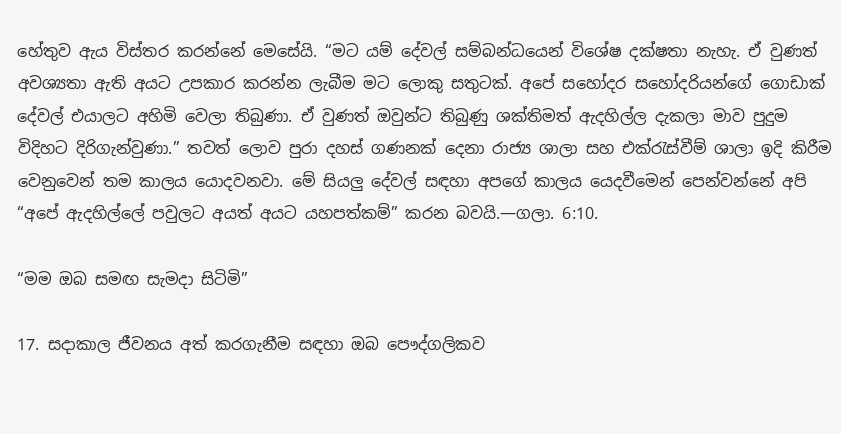හේතුව ඇය විස්තර කරන්නේ මෙසේයි. “මට යම් දේවල් සම්බන්ධයෙන් විශේෂ දක්ෂතා නැහැ. ඒ වුණත් අවශ්‍යතා ඇති අයට උපකාර කරන්න ලැබීම මට ලොකු සතුටක්. අපේ සහෝදර සහෝදරියන්ගේ ගොඩාක් දේවල් එයාලට අහිමි වෙලා තිබුණා. ඒ වුණත් ඔවුන්ට තිබුණු ශක්තිමත් ඇදහිල්ල දැකලා මාව පුදුම විදිහට දිරිගැන්වුණා.” තවත් ලොව පුරා දහස් ගණනක් දෙනා රාජ්‍ය ශාලා සහ එක්රැස්වීම් ශාලා ඉදි කිරීම වෙනුවෙන් තම කාලය යොදවනවා. මේ සියලු දේවල් සඳහා අපගේ කාලය යෙදවීමෙන් පෙන්වන්නේ අපි “අපේ ඇදහිල්ලේ පවුලට අයත් අයට යහපත්කම්” කරන බවයි.—ගලා. 6:10.

“මම ඔබ සමඟ සැමදා සිටිමි”

17. සදාකාල ජීවනය අත් කරගැනීම සඳහා ඔබ පෞද්ගලිකව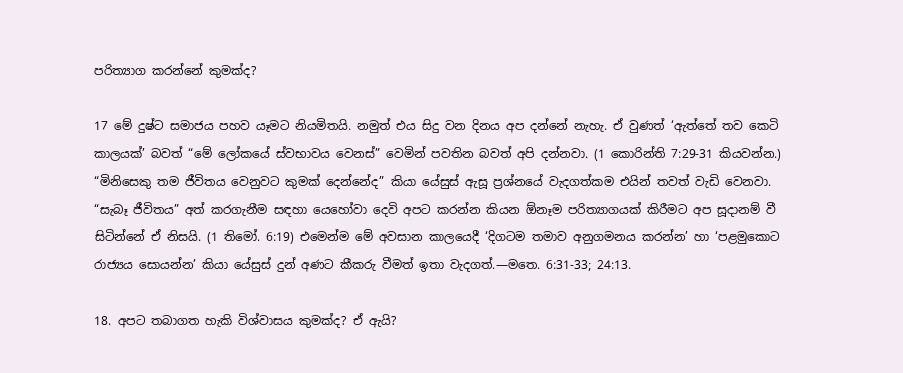පරිත්‍යාග කරන්නේ කුමක්ද?

17 මේ දුෂ්ට සමාජය පහව යෑමට නියමිතයි. නමුත් එය සිදු වන දිනය අප දන්නේ නැහැ. ඒ වුණත් ‘ඇත්තේ තව කෙටි කාලයක්’ බවත් “මේ ලෝකයේ ස්වභාවය වෙනස්” වෙමින් පවතින බවත් අපි දන්නවා. (1 කොරින්ති 7:29-31 කියවන්න.) “මිනිසෙකු තම ජීවිතය වෙනුවට කුමක් දෙන්නේද” කියා යේසුස් ඇසූ ප්‍රශ්නයේ වැදගත්කම එයින් තවත් වැඩි වෙනවා. “සැබෑ ජීවිතය” අත් කරගැනීම සඳහා යෙහෝවා දෙවි අපට කරන්න කියන ඕනෑම පරිත්‍යාගයක් කිරීමට අප සූදානම් වී සිටින්නේ ඒ නිසයි. (1 තිමෝ. 6:19) එමෙන්ම මේ අවසාන කාලයෙදී ‘දිගටම තමාව අනුගමනය කරන්න’ හා ‘පළමුකොට රාජ්‍යය සොයන්න’ කියා යේසුස් දුන් අණට කීකරු වීමත් ඉතා වැදගත්.—මතෙ. 6:31-33; 24:13.

18. අපට තබාගත හැකි විශ්වාසය කුමක්ද? ඒ ඇයි?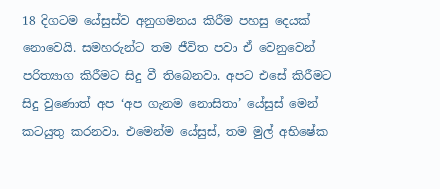18 දිගටම යේසුස්ව අනුගමනය කිරීම පහසු දෙයක් නොවෙයි. සමහරුන්ට තම ජීවිත පවා ඒ වෙනුවෙන් පරිත්‍යාග කිරීමට සිදු වී තිබෙනවා. අපට එසේ කිරීමට සිදු වුණොත් අප ‘අප ගැනම නොසිතා’ යේසුස් මෙන් කටයුතු කරනවා. එමෙන්ම යේසුස්, තම මුල් අභිෂේක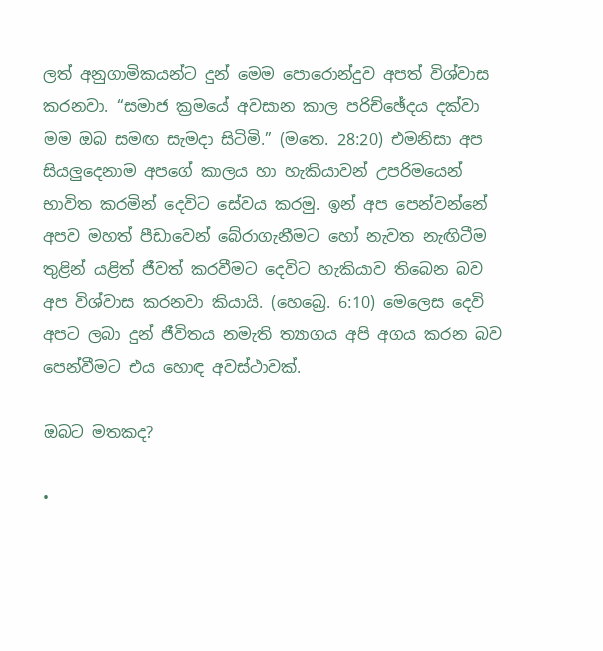ලත් අනුගාමිකයන්ට දුන් මෙම පොරොන්දුව අපත් විශ්වාස කරනවා. “සමාජ ක්‍රමයේ අවසාන කාල පරිච්ඡේදය දක්වා මම ඔබ සමඟ සැමදා සිටිමි.” (මතෙ. 28:20) එමනිසා අප සියලුදෙනාම අපගේ කාලය හා හැකියාවන් උපරිමයෙන් භාවිත කරමින් දෙවිට සේවය කරමු. ඉන් අප පෙන්වන්නේ අපව මහත් පීඩාවෙන් බේරාගැනීමට හෝ නැවත නැඟිටීම තුළින් යළිත් ජීවත් කරවීමට දෙවිට හැකියාව තිබෙන බව අප විශ්වාස කරනවා කියායි. (හෙබ්‍රෙ. 6:10) මෙලෙස දෙවි අපට ලබා දුන් ජීවිතය නමැති ත්‍යාගය අපි අගය කරන බව පෙන්වීමට එය හොඳ අවස්ථාවක්.

ඔබට මතකද?

•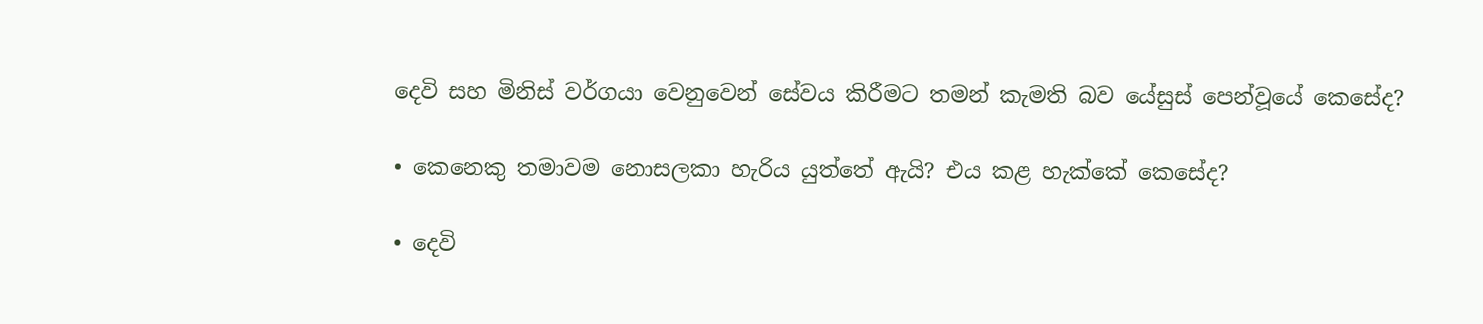දෙවි සහ මිනිස් වර්ගයා වෙනුවෙන් සේවය කිරීමට තමන් කැමති බව යේසුස් පෙන්වූයේ කෙසේද?

• කෙනෙකු තමාවම නොසලකා හැරිය යුත්තේ ඇයි? එය කළ හැක්කේ කෙසේද?

• දෙවි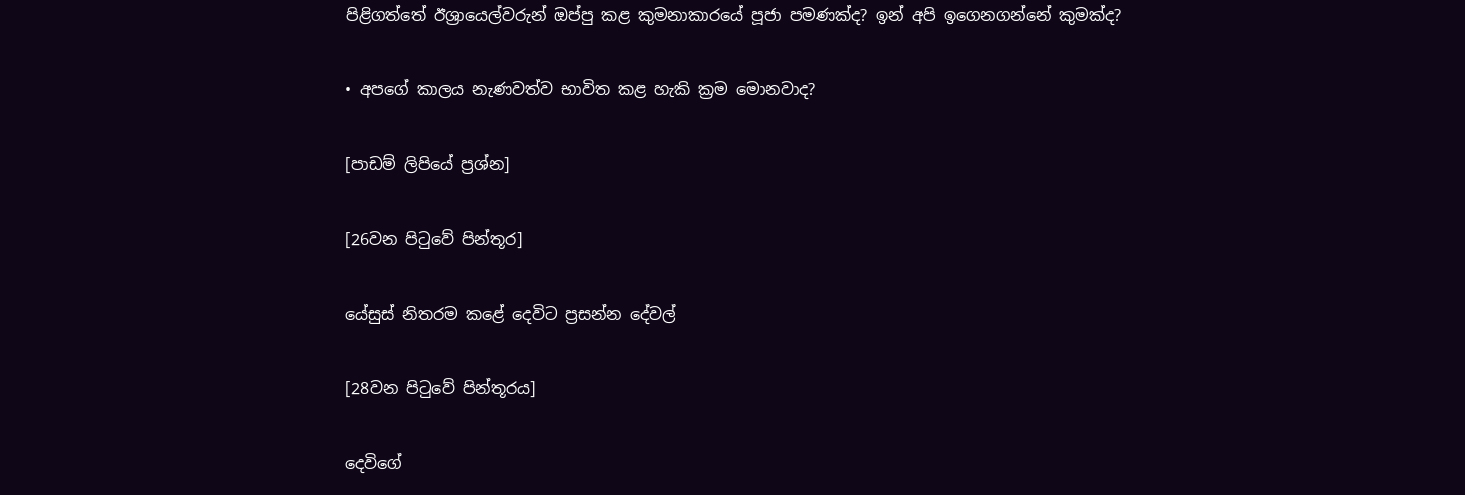පිළිගත්තේ ඊශ්‍රායෙල්වරුන් ඔප්පු කළ කුමනාකාරයේ පූජා පමණක්ද? ඉන් අපි ඉගෙනගන්නේ කුමක්ද?

• අපගේ කාලය නැණවත්ව භාවිත කළ හැකි ක්‍රම මොනවාද?

[පාඩම් ලිපියේ ප්‍රශ්න]

[26වන පිටුවේ පින්තූර]

යේසුස් නිතරම කළේ දෙවිට ප්‍රසන්න දේවල්

[28වන පිටුවේ පින්තූරය]

දෙවිගේ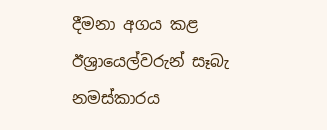දීමනා අගය කළ ඊශ්‍රායෙල්වරුන් සෑබැ නමස්කාරය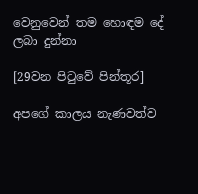වෙනුවෙන් තම හොඳම දේ ලබා දුන්නා

[29වන පිටුවේ පින්තූර]

අපගේ කාලය නැණවත්ව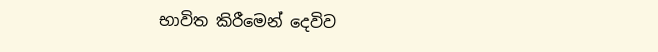භාවිත කිරීමෙන් දෙවිව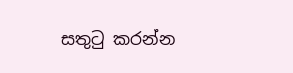සතුටු කරන්න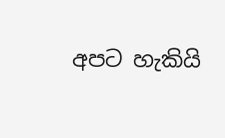අපට හැකියි